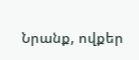Նրանք, ովքեր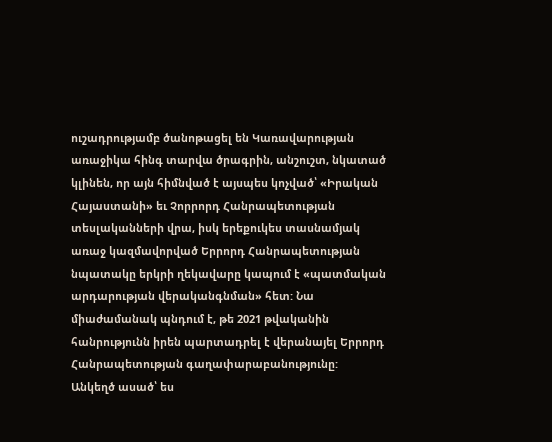ուշադրությամբ ծանոթացել են Կառավարության առաջիկա հինգ տարվա ծրագրին, անշուշտ, նկատած կլինեն, որ այն հիմնված է այսպես կոչված՝ «Իրական Հայաստանի» եւ Չորրորդ Հանրապետության տեսլականների վրա, իսկ երեքուկես տասնամյակ առաջ կազմավորված Երրորդ Հանրապետության նպատակը երկրի ղեկավարը կապում է «պատմական արդարության վերականգնման» հետ: Նա միաժամանակ պնդում է, թե 2021 թվականին հանրությունն իրեն պարտադրել է վերանայել Երրորդ Հանրապետության գաղափարաբանությունը:
Անկեղծ ասած՝ ես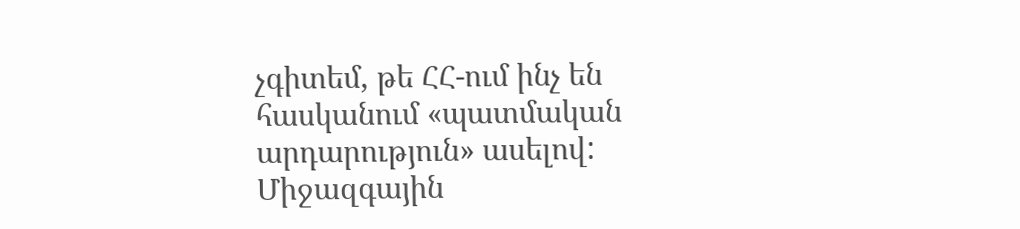չգիտեմ, թե ՀՀ-ում ինչ են հասկանում «պատմական արդարություն» ասելով: Միջազգային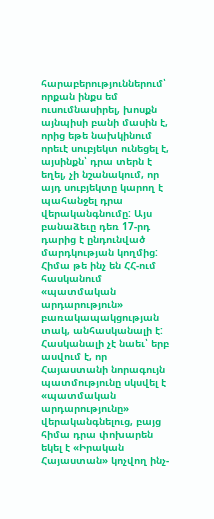հարաբերություններում՝ որքան ինքս եմ ուսումնասիրել, խոսքն այնպիսի բանի մասին է, որից եթե նախկինում որեւէ սուբյեկտ ունեցել է, այսինքն՝ դրա տերն է եղել, չի նշանակում, որ այդ սուբյեկտը կարող է պահանջել դրա վերականգնումը: Այս բանաձեւը դեռ 17-րդ դարից է ընդունված մարդկության կողմից:
Հիմա թե ինչ են ՀՀ-ում հասկանում «պատմական արդարություն» բառակապակցության տակ, անհասկանալի է: Հասկանալի չէ նաեւ՝ երբ ասվում է, որ Հայաստանի նորագույն պատմությունը սկսվել է «պատմական արդարությունը» վերականգնելուց, բայց հիմա դրա փոխարեն եկել է «Իրական Հայաստան» կոչվող ինչ-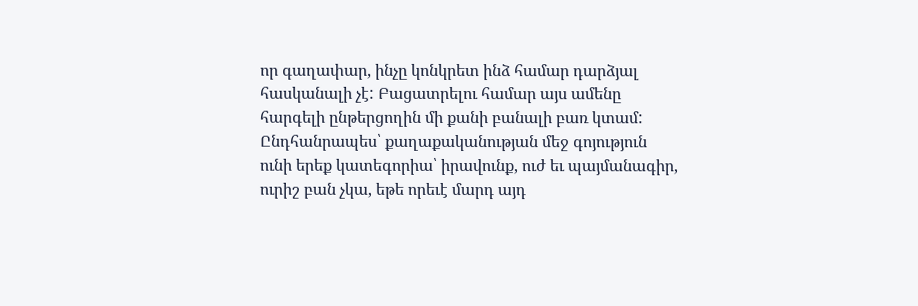որ գաղափար, ինչը կոնկրետ ինձ համար դարձյալ հասկանալի չէ: Բացատրելու համար այս ամենը հարգելի ընթերցողին մի քանի բանալի բառ կտամ: Ընդհանրապես՝ քաղաքականության մեջ գոյություն ունի երեք կատեգորիա՝ իրավունք, ուժ եւ պայմանագիր, ուրիշ բան չկա, եթե որեւէ մարդ այդ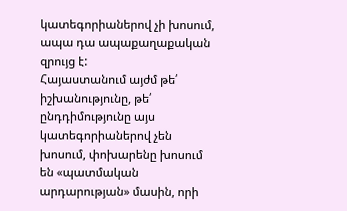կատեգորիաներով չի խոսում, ապա դա ապաքաղաքական զրույց է:
Հայաստանում այժմ թե՛ իշխանությունը, թե՛ ընդդիմությունը այս կատեգորիաներով չեն խոսում, փոխարենը խոսում են «պատմական արդարության» մասին, որի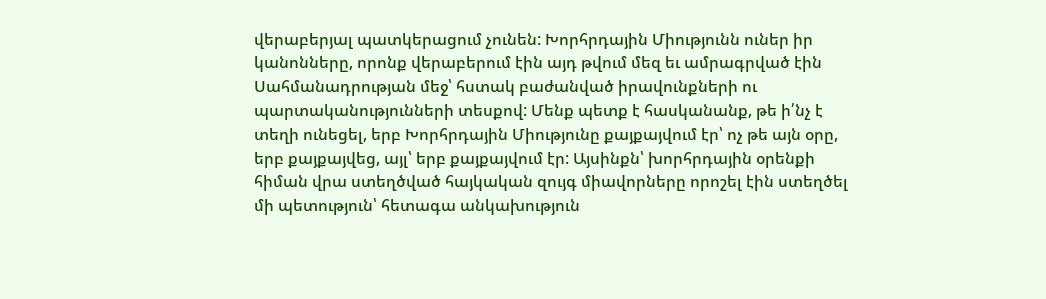վերաբերյալ պատկերացում չունեն: Խորհրդային Միությունն ուներ իր կանոնները, որոնք վերաբերում էին այդ թվում մեզ եւ ամրագրված էին Սահմանադրության մեջ՝ հստակ բաժանված իրավունքների ու պարտականությունների տեսքով: Մենք պետք է հասկանանք, թե ի՛նչ է տեղի ունեցել, երբ Խորհրդային Միությունը քայքայվում էր՝ ոչ թե այն օրը, երբ քայքայվեց, այլ՝ երբ քայքայվում էր: Այսինքն՝ խորհրդային օրենքի հիման վրա ստեղծված հայկական զույգ միավորները որոշել էին ստեղծել մի պետություն՝ հետագա անկախություն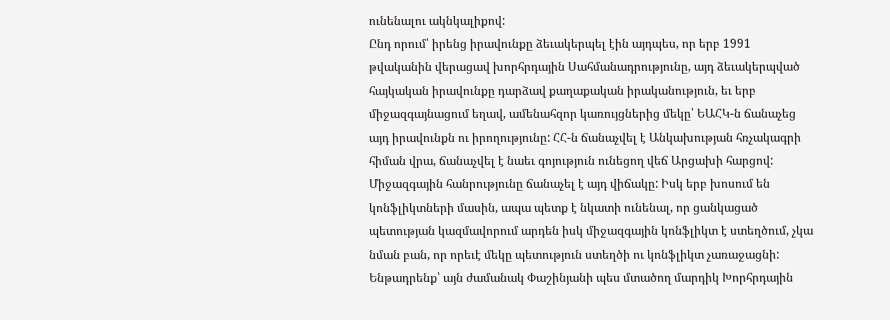ունենալու ակնկալիքով:
Ընդ որում՝ իրենց իրավունքը ձեւակերպել էին այդպես, որ երբ 1991 թվականին վերացավ խորհրդային Սահմանադրությունը, այդ ձեւակերպված հայկական իրավունքը դարձավ քաղաքական իրականություն, եւ երբ միջազգայնացում եղավ, ամենահզոր կառույցներից մեկը՝ ԵԱՀԿ-ն ճանաչեց այդ իրավունքն ու իրողությունը: ՀՀ-ն ճանաչվել է Անկախության հռչակագրի հիման վրա, ճանաչվել է նաեւ գոյություն ունեցող վեճ Արցախի հարցով: Միջազգային հանրությունը ճանաչել է այդ վիճակը: Իսկ երբ խոսում են կոնֆլիկտների մասին, ապա պետք է նկատի ունենալ, որ ցանկացած պետության կազմավորում արդեն իսկ միջազգային կոնֆլիկտ է ստեղծում, չկա նման բան, որ որեւէ մեկը պետություն ստեղծի ու կոնֆլիկտ չառաջացնի:
Ենթադրենք՝ այն ժամանակ Փաշինյանի պես մտածող մարդիկ Խորհրդային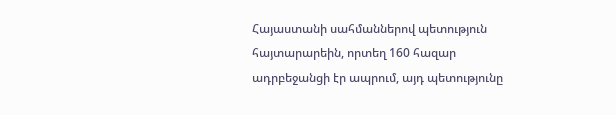Հայաստանի սահմաններով պետություն հայտարարեին, որտեղ 160 հազար ադրբեջանցի էր ապրում, այդ պետությունը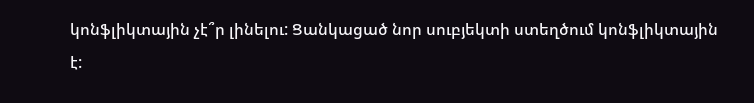կոնֆլիկտային չէ՞ր լինելու: Ցանկացած նոր սուբյեկտի ստեղծում կոնֆլիկտային է: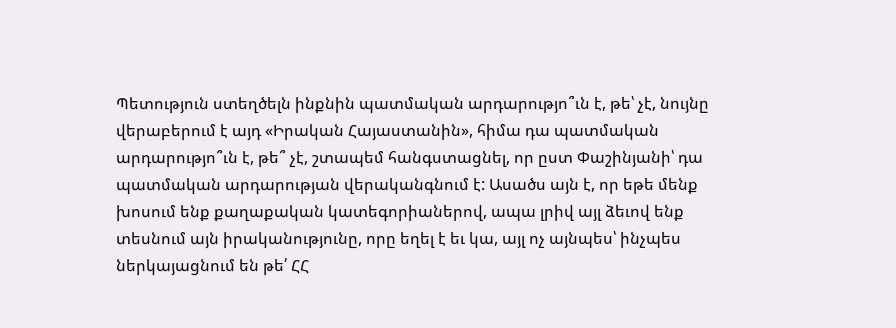Պետություն ստեղծելն ինքնին պատմական արդարությո՞ւն է, թե՝ չէ, նույնը վերաբերում է այդ «Իրական Հայաստանին», հիմա դա պատմական արդարությո՞ւն է, թե՞ չէ, շտապեմ հանգստացնել, որ ըստ Փաշինյանի՝ դա պատմական արդարության վերականգնում է: Ասածս այն է, որ եթե մենք խոսում ենք քաղաքական կատեգորիաներով, ապա լրիվ այլ ձեւով ենք տեսնում այն իրականությունը, որը եղել է եւ կա, այլ ոչ այնպես՝ ինչպես ներկայացնում են թե՛ ՀՀ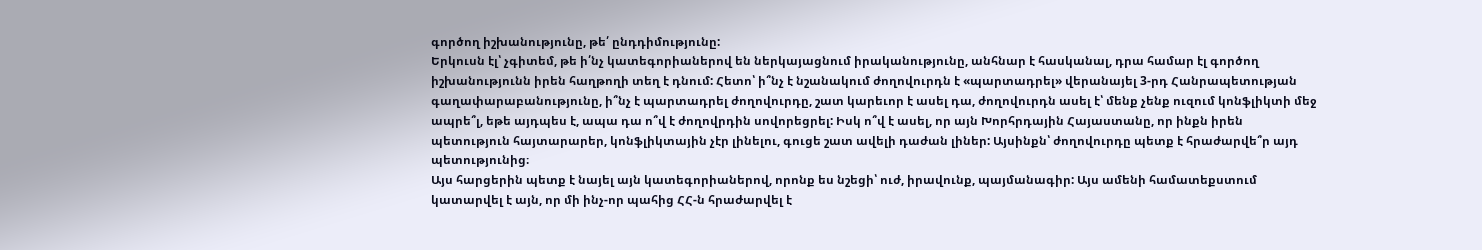գործող իշխանությունը, թե՛ ընդդիմությունը:
Երկուսն էլ՝ չգիտեմ, թե ի՛նչ կատեգորիաներով են ներկայացնում իրականությունը, անհնար է հասկանալ, դրա համար էլ գործող իշխանությունն իրեն հաղթողի տեղ է դնում: Հետո՝ ի՞նչ է նշանակում ժողովուրդն է «պարտադրել» վերանայել 3-րդ Հանրապետության գաղափարաբանությունը, ի՞նչ է պարտադրել ժողովուրդը, շատ կարեւոր է ասել դա, ժողովուրդն ասել է՝ մենք չենք ուզում կոնֆլիկտի մեջ ապրե՞լ, եթե այդպես է, ապա դա ո՞վ է ժողովրդին սովորեցրել: Իսկ ո՞վ է ասել, որ այն Խորհրդային Հայաստանը, որ ինքն իրեն պետություն հայտարարեր, կոնֆլիկտային չէր լինելու, գուցե շատ ավելի դաժան լիներ: Այսինքն՝ ժողովուրդը պետք է հրաժարվե՞ր այդ պետությունից։
Այս հարցերին պետք է նայել այն կատեգորիաներով, որոնք ես նշեցի՝ ուժ, իրավունք, պայմանագիր: Այս ամենի համատեքստում կատարվել է այն, որ մի ինչ-որ պահից ՀՀ-ն հրաժարվել է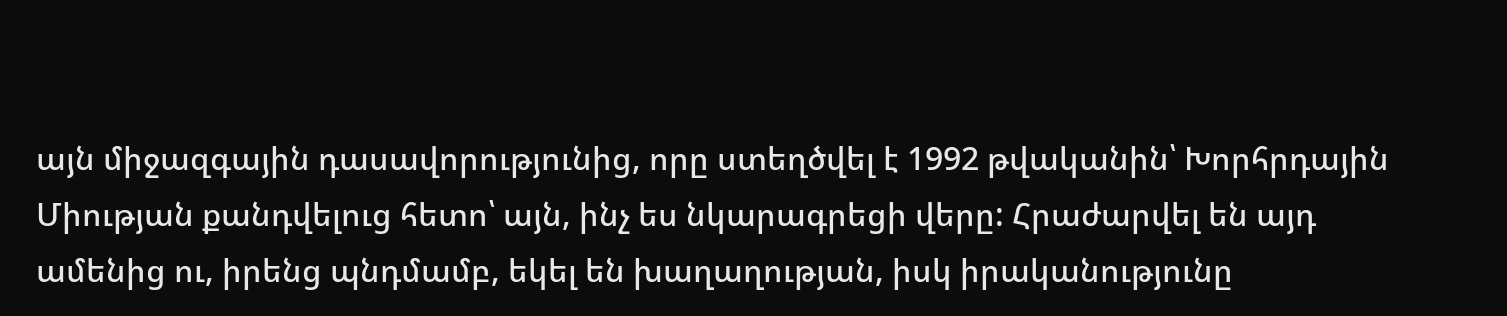այն միջազգային դասավորությունից, որը ստեղծվել է 1992 թվականին՝ Խորհրդային Միության քանդվելուց հետո՝ այն, ինչ ես նկարագրեցի վերը: Հրաժարվել են այդ ամենից ու, իրենց պնդմամբ, եկել են խաղաղության, իսկ իրականությունը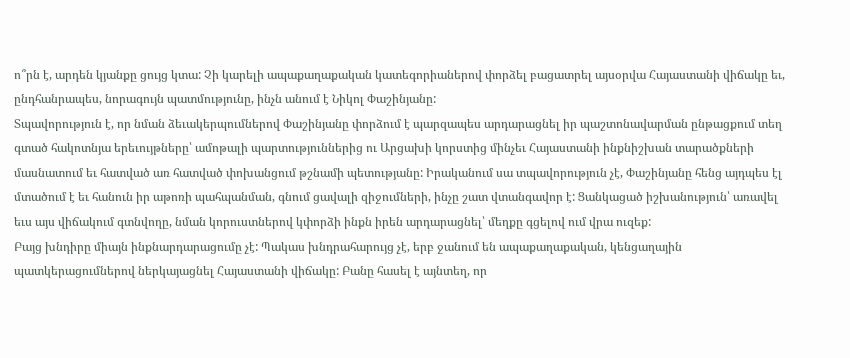ո՞րն է, արդեն կյանքը ցույց կտա: Չի կարելի ապաքաղաքական կատեգորիաներով փորձել բացատրել այսօրվա Հայաստանի վիճակը եւ, ընդհանրապես, նորագույն պատմությունը, ինչն անում է Նիկոլ Փաշինյանը:
Տպավորություն է, որ նման ձեւակերպումներով Փաշինյանը փորձում է պարզապես արդարացնել իր պաշտոնավարման ընթացքում տեղ գտած հակոտնյա երեւույթները՝ ամոթալի պարտություններից ու Արցախի կորստից մինչեւ Հայաստանի ինքնիշխան տարածքների մասնատում եւ հատված առ հատված փոխանցում թշնամի պետությանը: Իրականում սա տպավորություն չէ, Փաշինյանը հենց այդպես էլ մտածում է եւ հանուն իր աթոռի պահպանման, գնում ցավալի զիջումների, ինչը շատ վտանգավոր է: Ցանկացած իշխանություն՝ առավել եւս այս վիճակում գտնվողը, նման կորուստներով կփորձի ինքն իրեն արդարացնել՝ մեղքը գցելով ում վրա ուզեք:
Բայց խնդիրը միայն ինքնարդարացումը չէ: Պակաս խնդրահարույց չէ, երբ ջանում են ապաքաղաքական, կենցաղային պատկերացումներով ներկայացնել Հայաստանի վիճակը: Բանը հասել է այնտեղ, որ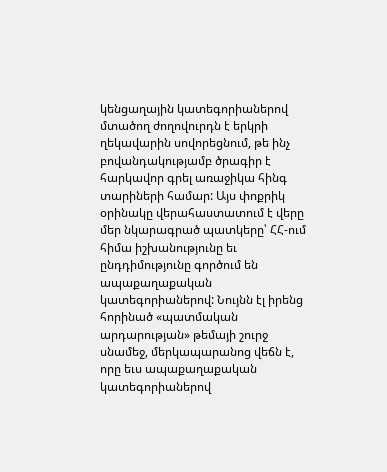կենցաղային կատեգորիաներով մտածող ժողովուրդն է երկրի ղեկավարին սովորեցնում, թե ինչ բովանդակությամբ ծրագիր է հարկավոր գրել առաջիկա հինգ տարիների համար: Այս փոքրիկ օրինակը վերահաստատում է վերը մեր նկարագրած պատկերը՝ ՀՀ-ում հիմա իշխանությունը եւ ընդդիմությունը գործում են ապաքաղաքական կատեգորիաներով: Նույնն էլ իրենց հորինած «պատմական արդարության» թեմայի շուրջ սնամեջ, մերկապարանոց վեճն է, որը եւս ապաքաղաքական կատեգորիաներով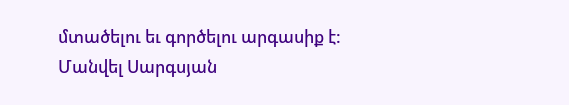մտածելու եւ գործելու արգասիք է:
Մանվել Սարգսյան